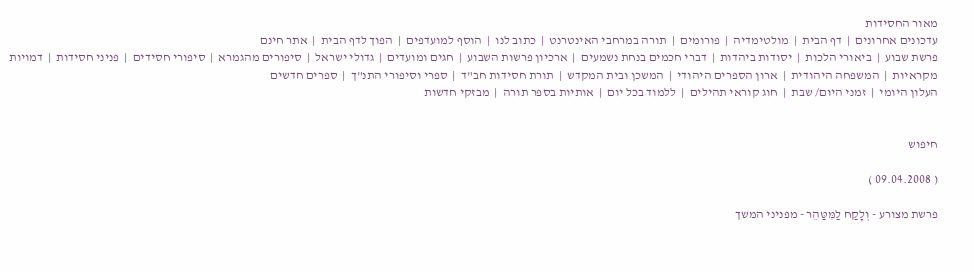מאור החסידות
עדכונים אחרונים  |  דף הבית  |  מולטימדיה  |  פורומים  |  תורה במרחבי האינטרנט  |  כתוב לנו  |  הוסף למועדפים  |  הפוך לדף הבית  |  אתר חינם
פרשת שבוע  |  ביאורי הלכות  |  יסודות ביהדות  |  דברי חכמים בנחת נשמעים  |  ארכיון פרשות השבוע  |  חגים ומועדים  |  גדולי ישראל  |  סיפורים מהגמרא  |  סיפורי חסידים  |  פניני חסידות  |  דמויות מקראיות  |  המשפחה היהודית  |  ארון הספרים היהודי  |  המשכן ובית המקדש  |  תורת חסידות חב"ד  |  ספרי וסיפורי התנ"ך  |  ספרים חדשים
העלון היומי  |  זמני היום/ שבת  |  חוג קוראי תהילים  |  ללמוד בכל יום  |  אותיות בספר תורה  |  מבזקי חדשות


חיפוש

( 09.04.2008 )

פרשת מצורע - וְלָקַח לַמִּטַּהֵר - מפניני המשך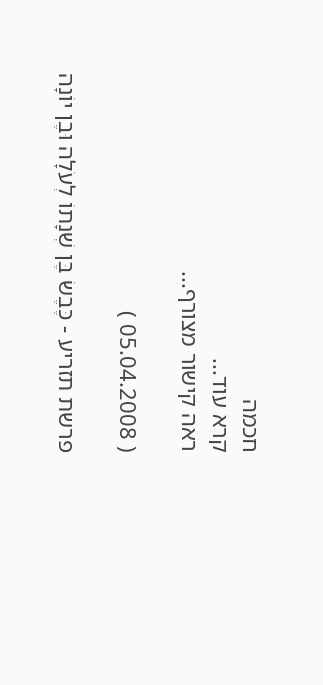חכמה
קרא עוד...
ראה קישור מצורף...

( 05.04.2008 )

פרשת תזריע - כֶּבֶשׂ בֶּן שְׁנָתוֹ לְעֹלָה וּבֶן יוֹנָה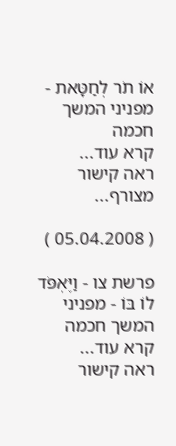אוֹ תֹר לְחַטָּאת - מפניני המשך חכמה
קרא עוד...
ראה קישור מצורף...

( 05.04.2008 )

פרשת צו - וַיֶּאְפֹּד לוֹ בּוֹ - מפניני המשך חכמה
קרא עוד...
ראה קישור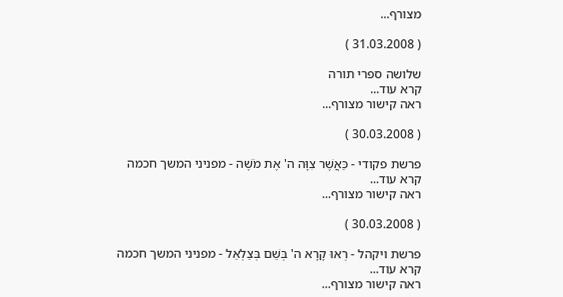מצורף...

( 31.03.2008 )

שלושה ספרי תורה
קרא עוד...
ראה קישור מצורף...

( 30.03.2008 )

פרשת פקודי - כַּאֲשֶׁר צִוָּה ה' אֶת מֹשֶׁה - מפניני המשך חכמה
קרא עוד...
ראה קישור מצורף...

( 30.03.2008 )

פרשת ויקהל - רְאוּ קָרָא ה' בְּשֵׁם בְּצַלְאֵל - מפניני המשך חכמה
קרא עוד...
ראה קישור מצורף...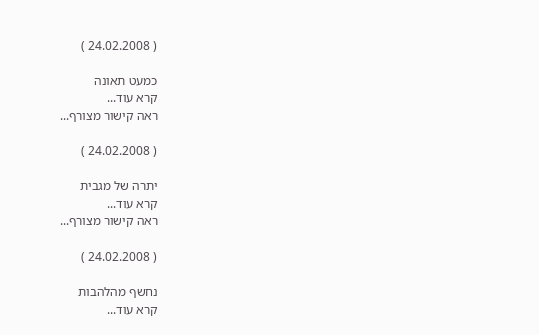( 24.02.2008 )

כמעט תאונה
קרא עוד...
ראה קישור מצורף...

( 24.02.2008 )

יתרה של מגבית
קרא עוד...
ראה קישור מצורף...

( 24.02.2008 )

נחשף מהלהבות
קרא עוד...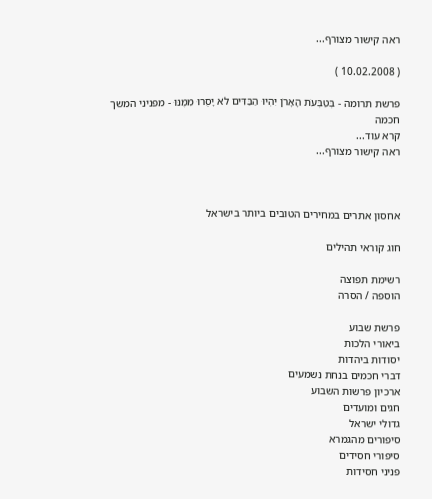ראה קישור מצורף...

( 10.02.2008 )

פרשת תרומה - בְּטַבְּעֹת הָאָרֹן יִהְיוּ הַבַּדִּים לֹא יָסֻרוּ מִמֶּנּוּ - מפניני המשך חכמה
קרא עוד...
ראה קישור מצורף...



אחסון אתרים במחירים הטובים ביותר בישראל

חוג קוראי תהילים

רשימת תפוצה
הוספה / הסרה

פרשת שבוע
ביאורי הלכות
יסודות ביהדות
דברי חכמים בנחת נשמעים
ארכיון פרשות השבוע
חגים ומועדים
גדולי ישראל
סיפורים מהגמרא
סיפורי חסידים
פניני חסידות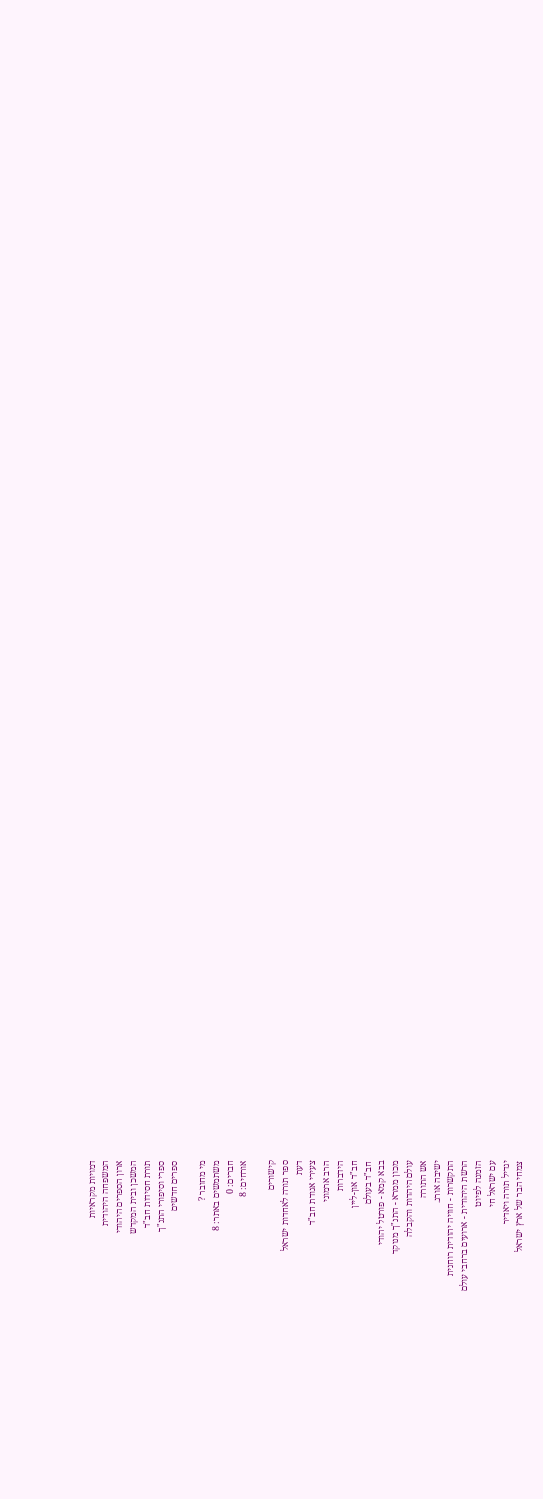דמויות מקראיות
המשפחה היהודית
ארון הספרים היהודי
המשכן ובית המקדש
תורת חסידות חב"ד
ספרי וסיפורי התנ"ך
ספרים חדשים

מי מחובר ?
משתמשים באתר: 8
חברים: 0
אורחים: 8

קישורים
ספר תורה לאחדות ישראל
דעת
צעירי אגודת חב"ד
הרב ארמוני
הידברות
חב"ד און-ליין
חב"ד בעולם
בבא קמא - פורטל יהודי
מכון ממרא - התנ"ך מנוקד
עולם היהדות והקבלה
אש התורה
ישיבה אורג.
התקשרות - חוויה יהודית רוחנית
הרשת היהודית - ארועים ברחבי עולם
הזמנה לפיוט
עם ישראל חי
יגדיל תורה ויאדיר
צמחי הבר של ארץ ישראל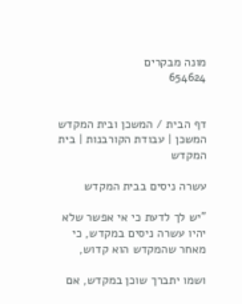מונה מבקרים
654624


דף הבית / המשכן ובית המקדש
המשכן | עבודת הקורבנות | בית המקדש

עשרה ניסים בבית המקדש

"יש לך לדעת כי אי אפשר שלא יהיו עשרה ניסים במקדש, כי מאחר שהמקדש הוא קדוש,

ושמו יתברך שוכן במקדש, אם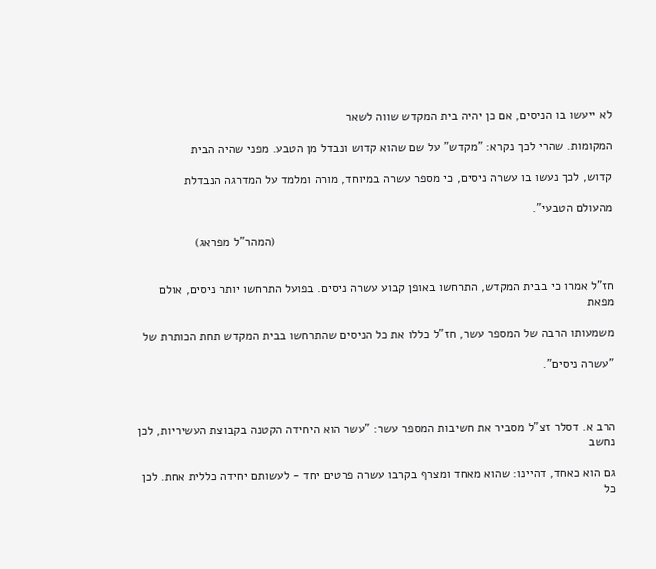לא ייעשו בו הניסים, אם כן יהיה בית המקדש שווה לשאר

המקומות. שהרי לכך נקרא: "מקדש" על שם שהוא קדוש ונבדל מן הטבע. מפני שהיה הבית

קדוש, לכך נעשו בו עשרה ניסים, כי מספר עשרה במיוחד, מורה ומלמד על המדרגה הנבדלת

מהעולם הטבעי".

                                                                                                   (המהר"ל מפראג)


חז"ל אמרו כי בבית המקדש, התרחשו באופן קבוע עשרה ניסים. בפועל התרחשו יותר ניסים, אולם מפאת

משמעותו הרבה של המספר עשר, חז"ל כללו את כל הניסים שהתרחשו בבית המקדש תחת הכותרת של

"עשרה ניסים".



הרב א. דסלר זצ"ל מסביר את חשיבות המספר עשר: "עשר הוא היחידה הקטנה בקבוצת העשיריות, לכן נחשב

גם הוא כאחד, דהיינו: שהוא מאחד ומצרף בקרבו עשרה פרטים יחד - לעשותם יחידה כללית אחת. לכן כל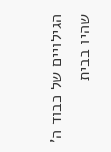הגילויים של כבוד ה' שהיו בבית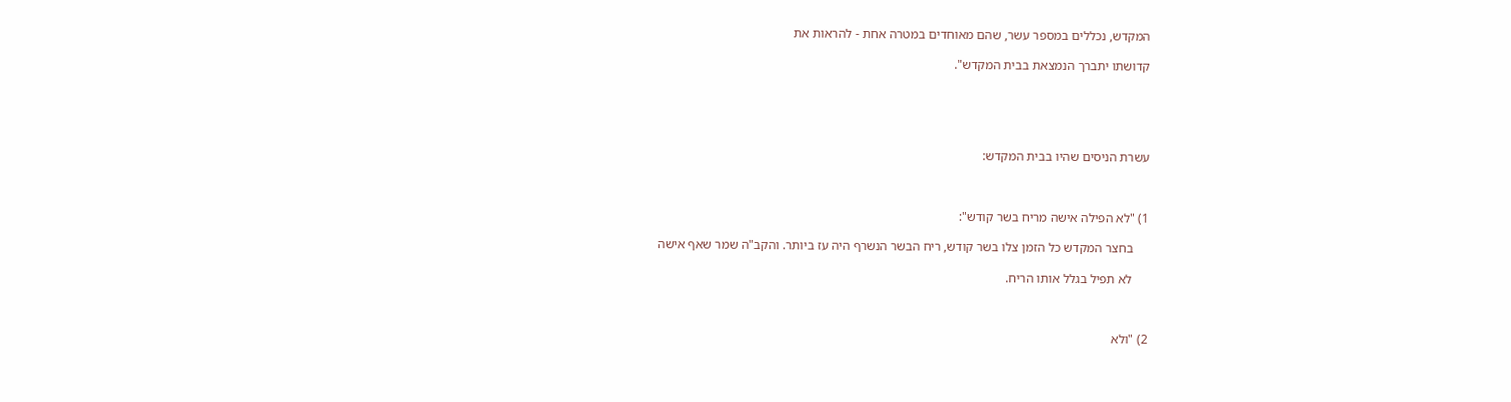המקדש, נכללים במספר עשר, שהם מאוחדים במטרה אחת - להראות את

קדושתו יתברך הנמצאת בבית המקדש".





עשרת הניסים שהיו בבית המקדש:



1) "לא הפילה אישה מריח בשר קודש":

     בחצר המקדש כל הזמן צלו בשר קודש, ריח הבשר הנשרף היה עז ביותר. והקב"ה שמר שאף אישה

     לא תפיל בגלל אותו הריח.



2) "ולא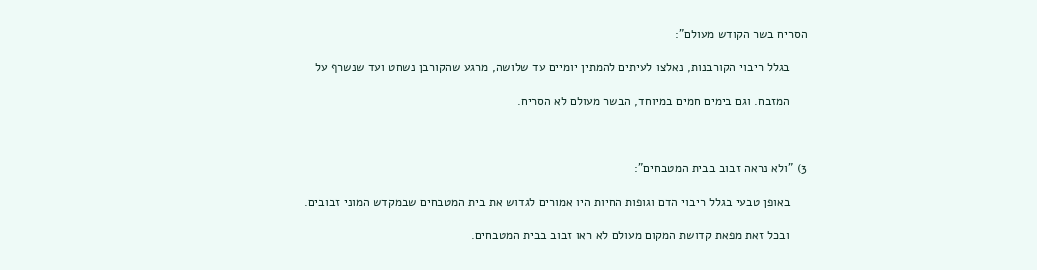הסריח בשר הקודש מעולם":

     בגלל ריבוי הקורבנות, נאלצו לעיתים להמתין יומיים עד שלושה, מרגע שהקורבן נשחט ועד שנשרף על

     המזבח. וגם בימים חמים במיוחד, הבשר מעולם לא הסריח.



3) "ולא נראה זבוב בבית המטבחים":

     באופן טבעי בגלל ריבוי הדם וגופות החיות היו אמורים לגדוש את בית המטבחים שבמקדש המוני זבובים.

     ובכל זאת מפאת קדושת המקום מעולם לא ראו זבוב בבית המטבחים.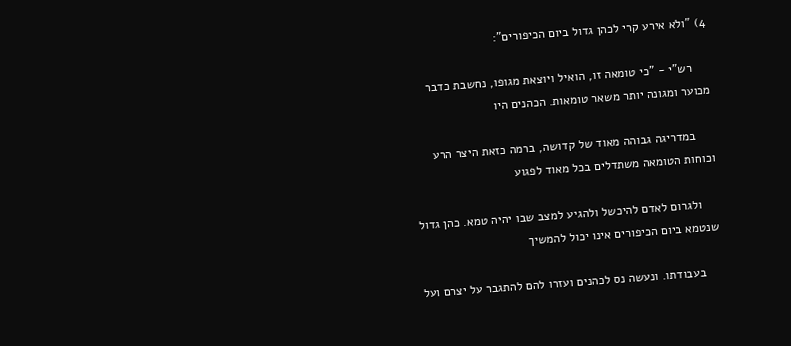4) "ולא אירע קרי לכהן גדול ביום הכיפורים":

     רש"י - "כי טומאה זו, הואיל ויוצאת מגופו, נחשבת כדבר מכוער ומגונה יותר משאר טומאות. הכהנים היו

     במדריגה גבוהה מאוד של קדושה, ברמה כזאת היצר הרע וכוחות הטומאה משתדלים בכל מאוד לפגוע

     ולגרום לאדם להיכשל ולהגיע למצב שבו יהיה טמא. כהן גדול שנטמא ביום הכיפורים אינו יכול להמשיך

     בעבודתו. ונעשה נס לכהנים ועזרו להם להתגבר על יצרם ועל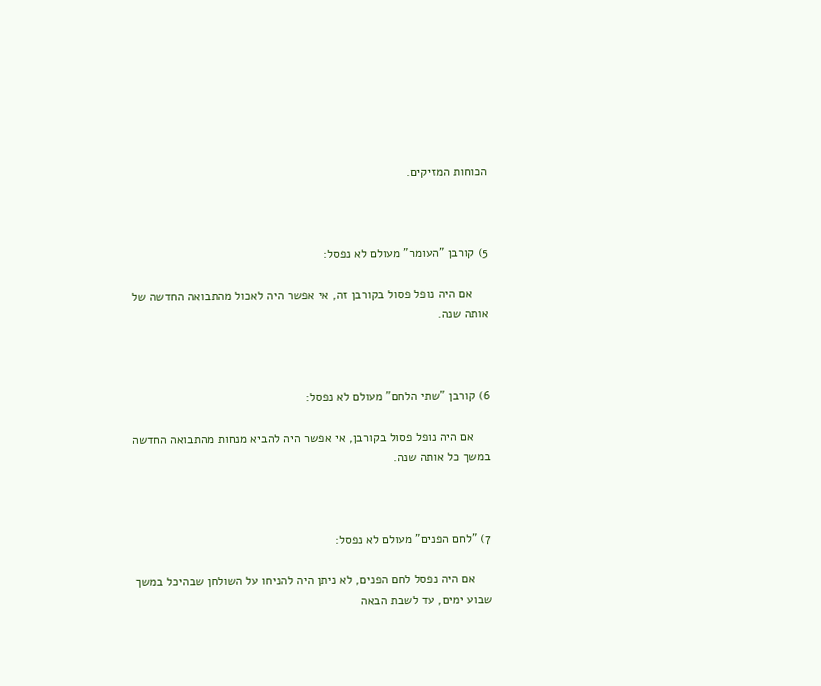הכוחות המזיקים.



5) קורבן "העומר" מעולם לא נפסל:

     אם היה נופל פסול בקורבן זה, אי אפשר היה לאכול מהתבואה החדשה של אותה שנה.



6) קורבן "שתי הלחם" מעולם לא נפסל:

     אם היה נופל פסול בקורבן, אי אפשר היה להביא מנחות מהתבואה החדשה במשך כל אותה שנה.



7) "לחם הפנים" מעולם לא נפסל:

     אם היה נפסל לחם הפנים, לא ניתן היה להניחו על השולחן שבהיכל במשך שבוע ימים, עד לשבת הבאה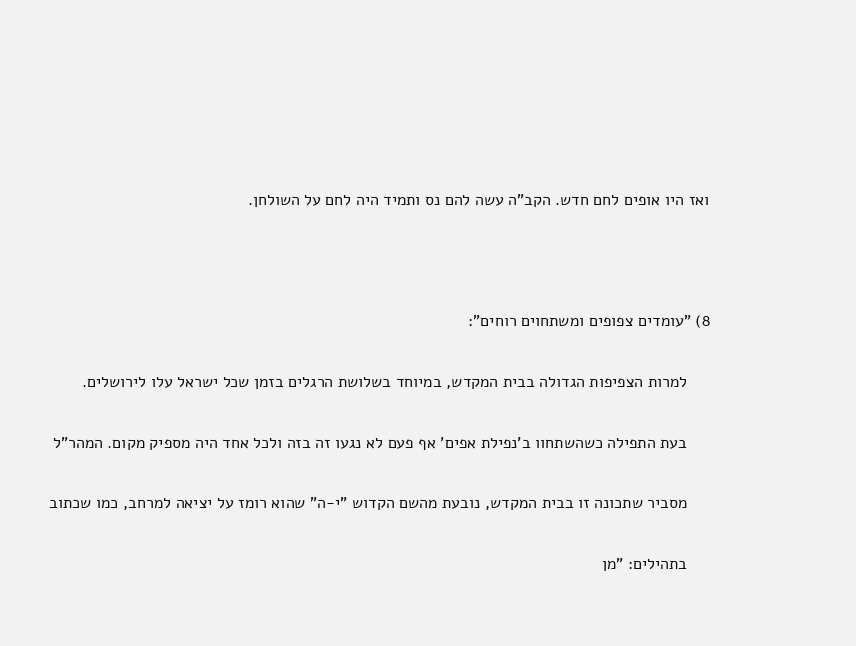ואז היו אופים לחם חדש. הקב"ה עשה להם נס ותמיד היה לחם על השולחן.



8) "עומדים צפופים ומשתחוים רוחים":

     למרות הצפיפות הגדולה בבית המקדש, במיוחד בשלושת הרגלים בזמן שכל ישראל עלו לירושלים.

     בעת התפילה כשהשתחוו ב'נפילת אפים' אף פעם לא נגעו זה בזה ולכל אחד היה מספיק מקום. המהר"ל

     מסביר שתכונה זו בבית המקדש, נובעת מהשם הקדוש "י-ה" שהוא רומז על יציאה למרחב, כמו שכתוב

     בתהילים: "מן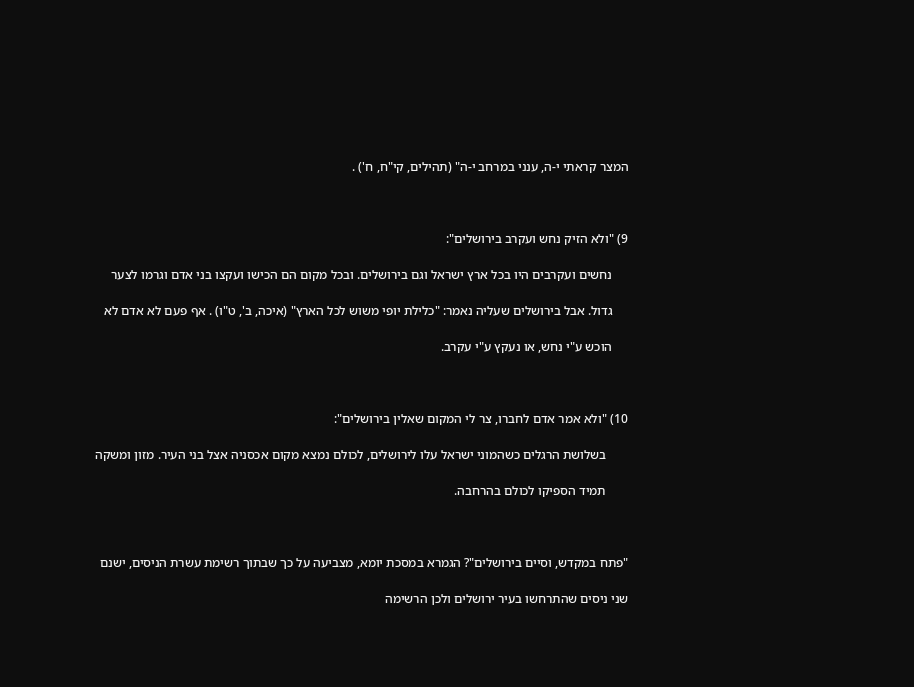המצר קראתי י-ה, ענני במרחב י-ה" (תהילים, קי"ח, ח') .



9) "ולא הזיק נחש ועקרב בירושלים":

     נחשים ועקרבים היו בכל ארץ ישראל וגם בירושלים. ובכל מקום הם הכישו ועקצו בני אדם וגרמו לצער

     גדול. אבל בירושלים שעליה נאמר: "כלילת יופי משוש לכל הארץ" (איכה, ב', ט"ו) . אף פעם לא אדם לא

     הוכש ע"י נחש, או נעקץ ע"י עקרב.



10) "ולא אמר אדם לחברו, צר לי המקום שאלין בירושלים":

       בשלושת הרגלים כשהמוני ישראל עלו לירושלים, לכולם נמצא מקום אכסניה אצל בני העיר. מזון ומשקה

       תמיד הספיקו לכולם בהרחבה.



"פתח במקדש, וסיים בירושלים"? הגמרא במסכת יומא, מצביעה על כך שבתוך רשימת עשרת הניסים, ישנם

שני ניסים שהתרחשו בעיר ירושלים ולכן הרשימה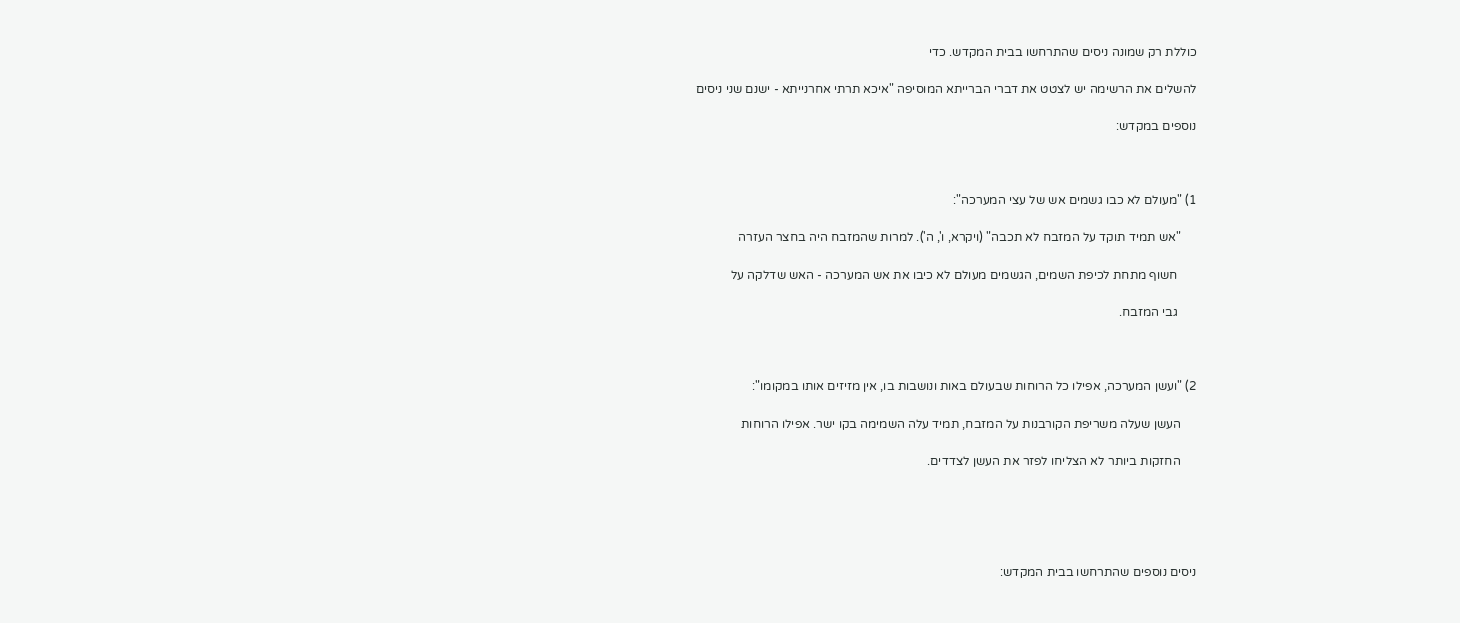כוללת רק שמונה ניסים שהתרחשו בבית המקדש. כדי

להשלים את הרשימה יש לצטט את דברי הברייתא המוסיפה "איכא תרתי אחרנייתא - ישנם שני ניסים

נוספים במקדש:



1) "מעולם לא כבו גשמים אש של עצי המערכה":

     "אש תמיד תוקד על המזבח לא תכבה" (ויקרא, ו', ה'). למרות שהמזבח היה בחצר העזרה

      חשוף מתחת לכיפת השמים, הגשמים מעולם לא כיבו את אש המערכה - האש שדלקה על

      גבי המזבח.



2) "ועשן המערכה, אפילו כל הרוחות שבעולם באות ונושבות בו, אין מזיזים אותו במקומו":

     העשן שעלה משריפת הקורבנות על המזבח, תמיד עלה השמימה בקו ישר. אפילו הרוחות

     החזקות ביותר לא הצליחו לפזר את העשן לצדדים.





ניסים נוספים שהתרחשו בבית המקדש: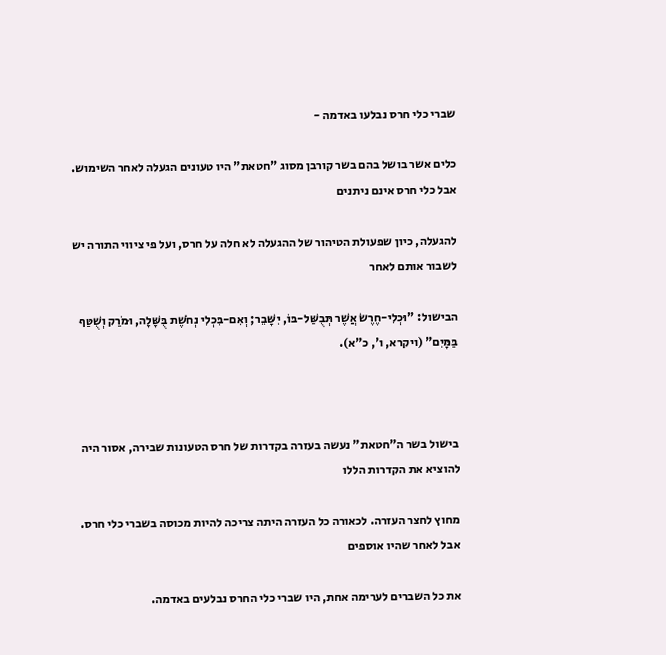שברי כלי חרס נבלעו באדמה -

כלים אשר בושל בהם בשר קורבן מסוג "חטאת" היו טעונים הגעלה לאחר השימוש. אבל כלי חרס אינם ניתנים

להגעלה, כיון שפעולת הטיהור של ההגעלה לא חלה על חרס, ועל פי ציווי התורה יש לשבור אותם לאחר

הבישול: "וּכְלִי-חֶרֶשׂ אֲשֶׁר תְּבֻשַּׁל-בּוֹ, יִשָּׁבֵר; וְאִם-בִּכְלִי נְחֹשֶׁת בֻּשָּׁלָה, וּמֹרַק וְשֻׁטַּף בַּמָּיִם" (ויקרא, ו', כ"א).



בישול בשר ה"חטאת" נעשה בעזרה בקדרות של חרס הטעונות שבירה, אסור היה להוציא את הקדרות הללו

מחוץ לחצר העזרה. לכאורה כל העזרה היתה צריכה להיות מכוסה בשברי כלי חרס. אבל לאחר שהיו אוספים

את כל השברים לערימה אחת, היו שברי כלי החרס נבלעים באדמה.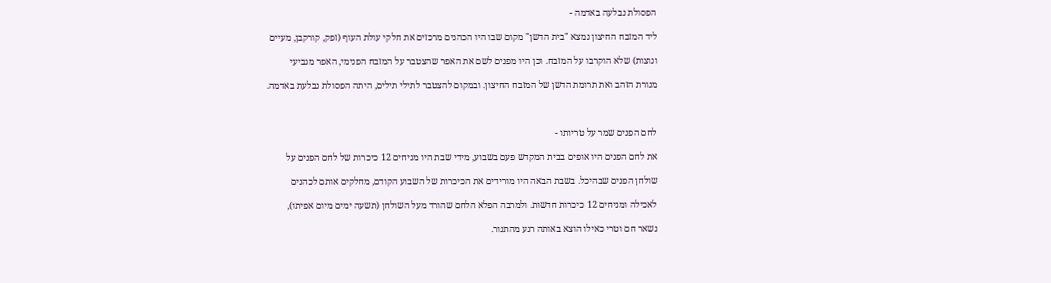הפסולת נבלעה באדמה -

ליד המזבח החיצון נמצא "בית הדשן" מקום שבו היו הכהנים מרכזים את חלקי עולת העוף (זפק, קורקבן, מעיים

ונוצות) שלא הוקרבו על המזבח. וכן היו מפנים לשם את האפר שהצטבר על המזבח הפנימי, האפר מגביעי

מנורת הזהב ואת תרומת הדשן של המזבח החיצון. ובמקום להצטבר לתילי תילים, היתה הפסולת נבלעת באדמה.



לחם הפנים שמר על טריותו -

את לחם הפנים היו אופים בבית המקדש פעם בשבוע, מידי שבת היו מניחים 12 כיכרות של לחם הפנים על

שולחן הפנים שבהיכל. בשבת הבאה היו מורידים את הכיכרות של השבוע הקודם, מחלקים אותם לכהנים

לאכילה ומניחים 12 כיכרות חדשות. ולמרבה הפלא הלחם שהורד מעל השולחן (תשעה ימים מיום אפיתו),

נשאר חם וטרי כאילו הוצא באותה רגע מהתנור.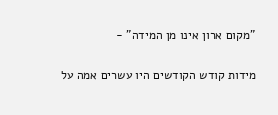"מקום ארון אינו מן המידה" -

מידות קודש הקודשים היו עשרים אמה על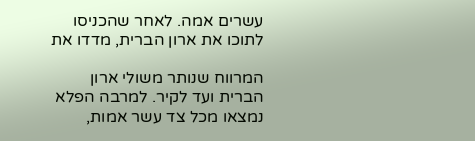עשרים אמה. לאחר שהכניסו לתוכו את ארון הברית, מדדו את

המרווח שנותר משולי ארון הברית ועד לקיר. למרבה הפלא נמצאו מכל צד עשר אמות,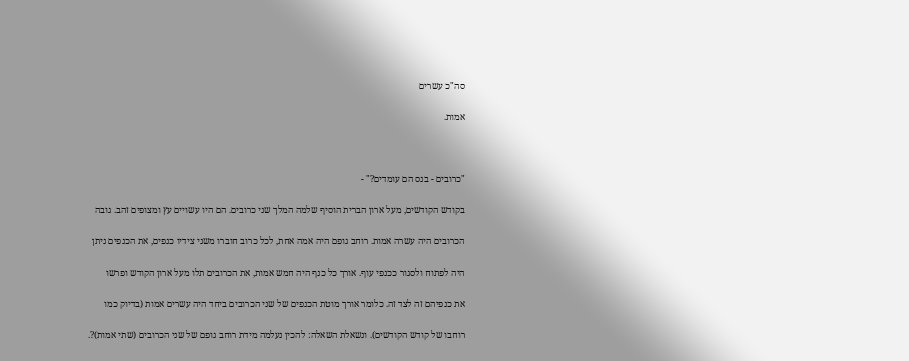סה"כ עשרים

אמות.



"כרובים - בנס הם עומדים?" -

בקודש הקודשים, מעל ארון הברית הוסיף שלמה המלך שני כרובים. הם היו עשויים עץ ומצופים זהב. גובה

הכרובים היה עשרה אמות. רוחב גופם היה אמה אחת, לכל כרוב חוברו משני צידיו כנפים, את הכנפים ניתן

היה לפתוח ולסגור ככנפי עוף. אורך כל כנף היה חמש אמות, את הכרובים תלו מעל ארון הקודש ופרשו

את כנפיהם זה לצד זה. כלומר אורך מוטת הכנפים של שני הכרובים ביחד היה עשרים אמות (בדיוק כמו

רוחבו של קודש הקודשים). ונשאלת השאלה: להכין נעלמה מידת רוחב גופם של שני הכרובים (שתי אמות)?.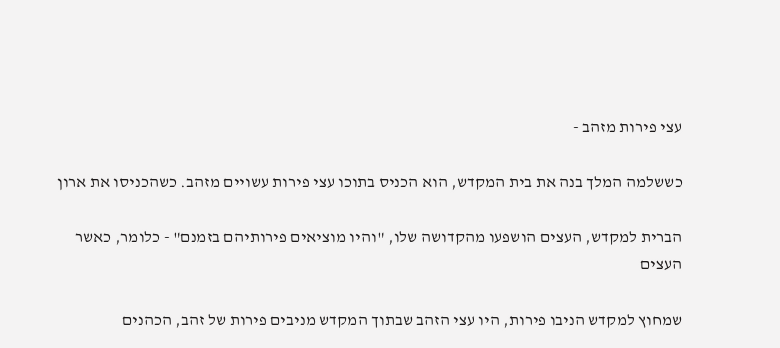עצי פירות מזהב -

כששלמה המלך בנה את בית המקדש, הוא הכניס בתוכו עצי פירות עשויים מזהב. כשהכניסו את ארון

הברית למקדש, העצים הושפעו מהקדושה שלו, "והיו מוציאים פירותיהם בזמנם" - כלומר, כאשר העצים

שמחוץ למקדש הניבו פירות, היו עצי הזהב שבתוך המקדש מניבים פירות של זהב, הכהנים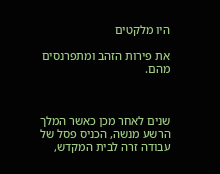היו מלקטים

את פירות הזהב ומתפרנסים מהם.



שנים לאחר מכן כאשר המלך הרשע מנשה, הכניס פסל של עבודה זרה לבית המקדש,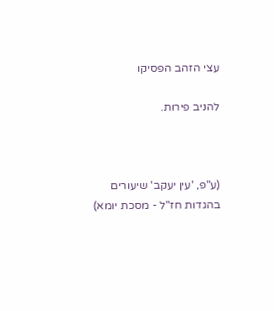עצי הזהב הפסיקו

להניב פירות.



(ע"פ, 'עין יעקב' שיעורים בהגדות חז"ל - מסכת יומא)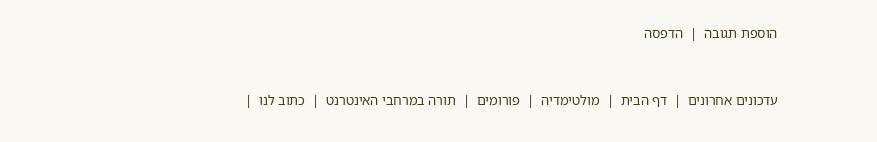הוספת תגובה  |  הדפסה


עדכונים אחרונים  |  דף הבית  |  מולטימדיה  |  פורומים  |  תורה במרחבי האינטרנט  |  כתוב לנו  |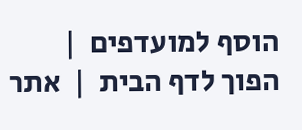הוסף למועדפים  |  הפוך לדף הבית  |  אתר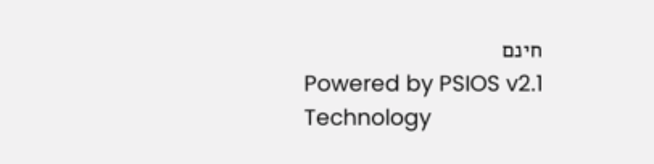חינם
Powered by PSIOS v2.1 Technology